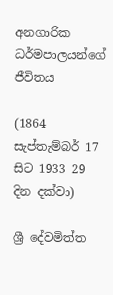අනගාරික ධර්මපාලයන්ගේ ජීවිතය

(1864 සැප්තැම්බර් 17 සිට 1933 29 දින දක්වා)

ශ්‍රී දේවමිත්ත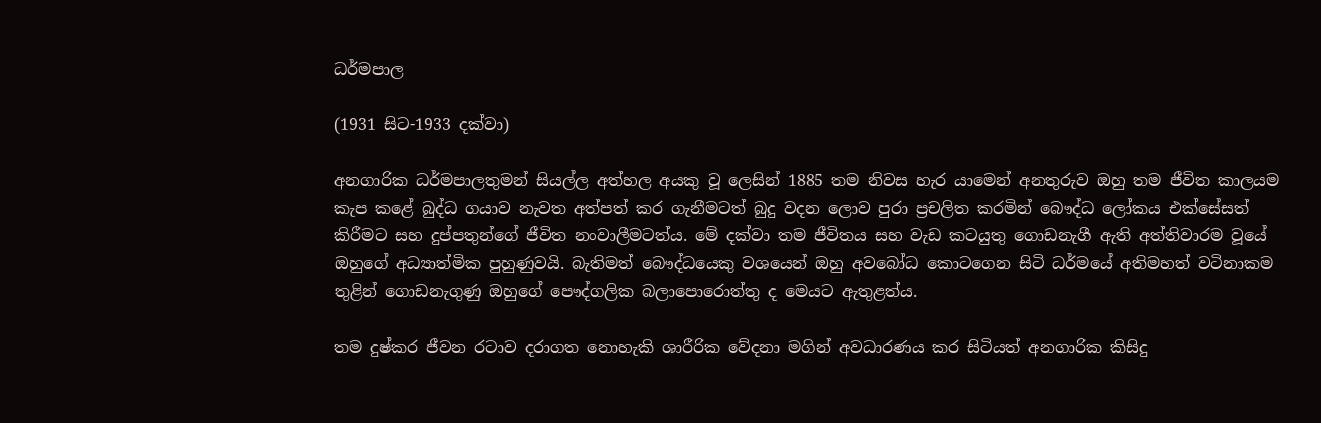ධර්මපාල

(1931 සිට-1933 දක්වා)

අනගාරික ධර්මපාලතුමන් සියල්ල අත්හල අයකු වූ ලෙසින් 1885 තම නිවස හැර යාමෙන් අනතුරුව ඔහු තම ජීවිත කාලයම කැප කළේ බුද්ධ ගයාව නැවත අත්පත් කර ගැනීමටත් බුදු වදන ලොව පුරා ප්‍රචලිත කරමින් බෞද්ධ ලෝකය එක්සේසත් කිරීමට සහ දුප්පතුන්ගේ ජීවිත නංවාලීමටත්ය. මේ දක්වා තම ජීවිතය සහ වැඩ කටයුතු ගොඩනැගී ඇති අත්තිවාරම වූයේ ඔහුගේ අධ්‍යාත්මික පුහුණුවයි. බැතිමත් බෞද්ධයෙකු වශයෙන් ඔහු අවබෝධ කොටගෙන සිටි ධර්මයේ අතිමහත් වටිනාකම තුළින් ගොඩනැගුණු ඔහුගේ පෞද්ගලික බලාපොරොත්තු ද මෙයට ඇතුළත්ය.

තම දුෂ්කර ජීවන රටාව දරාගත නොහැකි ශාරීරික වේදනා මගින් අවධාරණය කර සිටියත් අනගාරික කිසිදු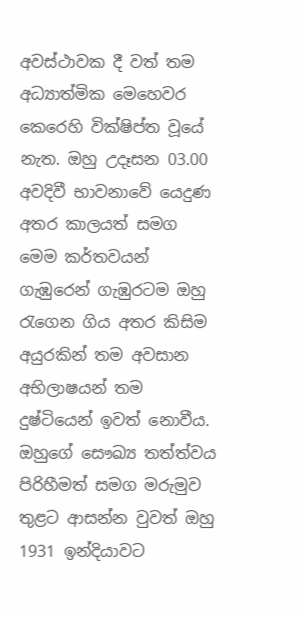අවස්ථාවක දී වත් තම අධ්‍යාත්මික මෙහෙවර කෙරෙහි වික්ෂිප්ත වූයේ නැත. ඔහු උදෑසන 03.00 අවදිවී භාවනාවේ යෙදුණ අතර කාලයත් සමග මෙම කර්තවයන් ගැඹුරෙන් ගැඹුරටම ඔහු රැගෙන ගිය අතර කිසිම අයුරකින් තම අවසාන අභිලාෂයන් තම දුෂ්ටියෙන් ඉවත් නොවීය. ඔහුගේ සෞඛ්‍ය තත්ත්වය පිරිහීමත් සමග මරුමුව තුළට ආසන්න වුවත් ඔහු 1931 ඉන්දියාවට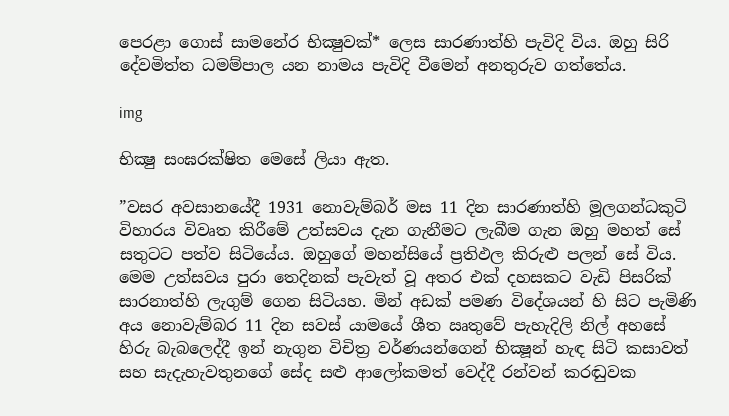පෙරළා ගොස් සාමනේර භික්‍ෂුවක්* ලෙස සාරණාත්හි පැවිදි විය. ඔහු සිරි දේවමිත්ත ධමම්පාල යන නාමය පැවිදි වීමෙන් අනතුරුව ගත්තේය.

img

භික්‍ෂු සංඝරක්ෂිත මෙසේ ලියා ඇත.

”වසර අවසානයේදී 1931 නොවැම්බර් මස 11 දින සාරණාත්හි මූලගන්ධකුටි විහාරය විවෘත කිරීමේ උත්සවය දැන ගැනීමට ලැබීම ගැන ඔහු මහත් සේ සතුටට පත්ව සිටියේය. ඔහුගේ මහන්සියේ ප්‍රතිඵල කිරුළු පලන් සේ විය. මෙම උත්සවය පුරා තෙදිනක් පැවැත් වූ අතර එක් දහසකට වැඩි පිසරික් සාරනාත්හි ලැගුම් ගෙන සිටියහ. මින් අඩක් පමණ විදේශයන් හි සිට පැමිණි අය නොවැම්බර 11 දින සවස් යාමයේ ශීත ඍතුවේ පැහැදිලි නිල් අහසේ හිරු බැබලෙද්දී ඉන් නැගුන විචිත්‍ර වර්ණයන්ගෙන් භික්‍ෂූන් හැඳ සිටි කසාවත් සහ සැදැහැවතුනගේ සේද සළු ආලෝකමත් වෙද්දී රන්වන් කරඬුවක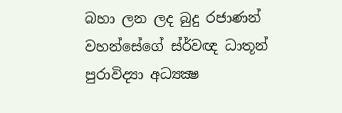බහා ලන ලද බුදු රජාණන් වහන්සේගේ ස්ර්වඥ ධාතූන් පුරාවිද්‍යා අධ්‍යක්‍ෂ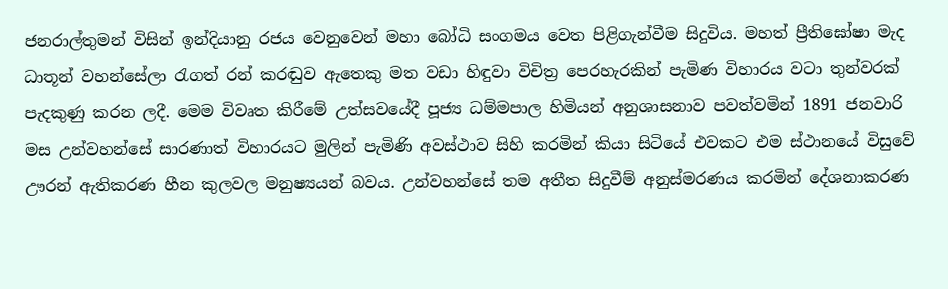ජනරාල්තුමන් විසින් ඉන්දියානු රජය වෙනුවෙන් මහා බෝධි සංගමය වෙත පිළිගැන්වීම සිදුවිය. මහත් ප්‍රීතිඝෝෂා මැද ධාතූන් වහන්සේලා රැගත් රන් කරඬුව ඇතෙකු මත වඩා හිඳුවා විචිත්‍ර පෙරහැරකින් පැමිණ විහාරය වටා තුන්වරක් පැදකුණු කරන ලදී. මෙම විවෘත කිරීමේ උත්සවයේදී පූජ්‍ය ධම්මපාල හිමියන් අනුශාසනාව පවත්වමින් 1891 ජනවාරි මස උන්වහන්සේ සාරණාත් විහාරයට මුලින් පැමිණි අවස්ථාව සිහි කරමින් කියා සිටියේ එවකට එම ස්ථානයේ විසුවේ ඌරන් ඇතිකරණ හීන කුලවල මනුෂ්‍යයන් බවය. උන්වහන්සේ තම අතීත සිදුවීම් අනුස්මරණය කරමින් දේශනාකරණ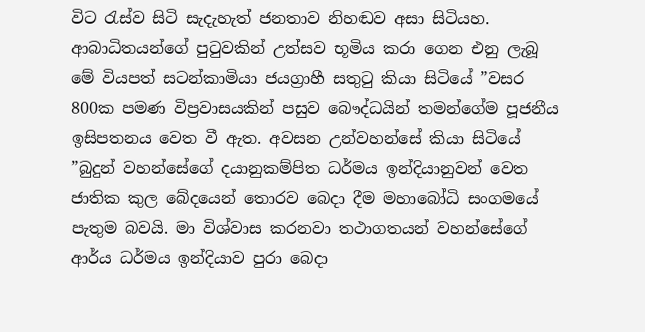විට රැස්ව සිටි සැදැහැත් ජනතාව නිහඬව අසා සිටියහ. ආබාධිතයන්ගේ පුටුවකින් උත්සව භූමිය කරා ගෙන එනු ලැබූ මේ වියපත් සටන්කාමියා ජයග්‍රාහී සතුටු කියා සිටියේ ”වසර 800ක පමණ විප්‍රවාසයකින් පසුව බෞද්ධයින් තමන්ගේම පූජනීය ඉසිපතනය වෙත වී ඇත. අවසන උන්වහන්සේ කියා සිටියේ ”බුදුන් වහන්සේගේ දයානුකම්පිත ධර්මය ඉන්දියානුවන් වෙත ජාතික කුල බේදයෙන් තොරව බෙදා දීම මහාබෝධි සංගමයේ පැතුම බවයි. මා විශ්වාස කරනවා තථාගතයන් වහන්සේගේ ආර්ය ධර්මය ඉන්දියාව පුරා බෙදා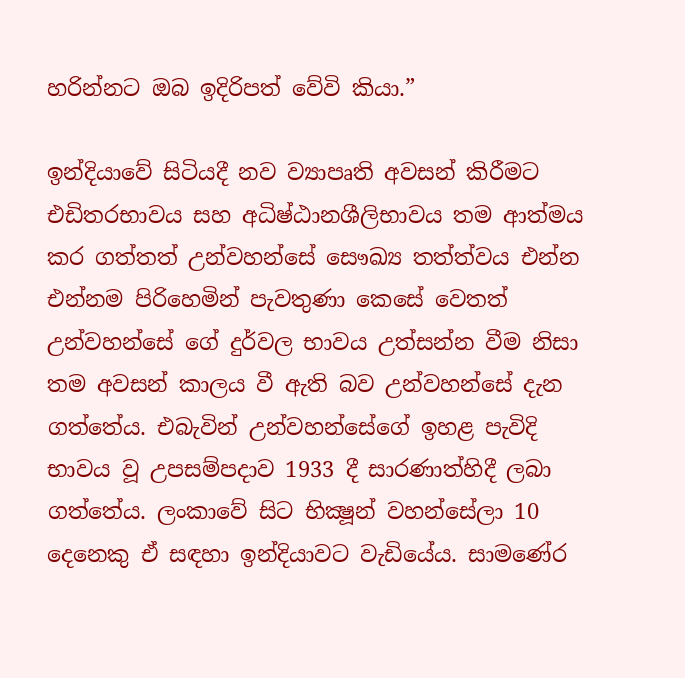හරින්නට ඔබ ඉදිරිපත් වේවි කියා.”

ඉන්දියාවේ සිටියදී නව ව්‍යාපෘති අවසන් කිරීමට එඩිතරභාවය සහ අධිෂ්ඨානශීලිභාවය තම ආත්මය කර ගත්තත් උන්වහන්සේ සෞඛ්‍ය තත්ත්වය එන්න එන්නම පිරිහෙමින් පැවතුණා කෙසේ වෙතත් උන්වහන්සේ ගේ දුර්වල භාවය උත්සන්න වීම නිසා තම අවසන් කාලය වී ඇති බව උන්වහන්සේ දැන ගත්තේය. එබැවින් උන්වහන්සේගේ ඉහළ පැවිදි භාවය වූ උපසම්පදාව 1933 දී සාරණාත්හිදී ලබා ගත්තේය. ලංකාවේ සිට භික්‍ෂූන් වහන්සේලා 10 දෙනෙකු ඒ සඳහා ඉන්දියාවට වැඩියේය. සාමණේර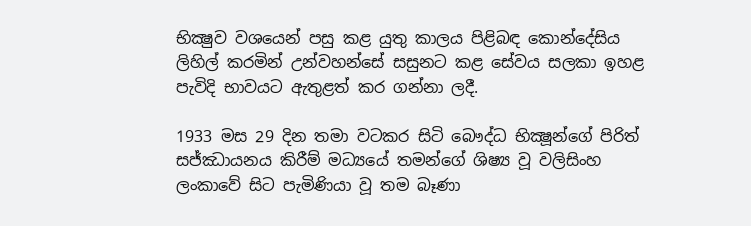භික්‍ෂුව වශයෙන් පසු කළ යුතු කාලය පිළිබඳ කොන්දේසිය ලිහිල් කරමින් උන්වහන්සේ සසුනට කළ සේවය සලකා ඉහළ පැවිදි භාවයට ඇතුළත් කර ගන්නා ලදී.

1933 මස 29 දින තමා වටකර සිටි බෞද්ධ භික්‍ෂූන්ගේ පිරිත් සජ්ඣායනය කිරීම් මධ්‍යයේ තමන්ගේ ශිෂ්‍ය වූ වලිසිංහ ලංකාවේ සිට පැමිණියා වූ තම බෑණා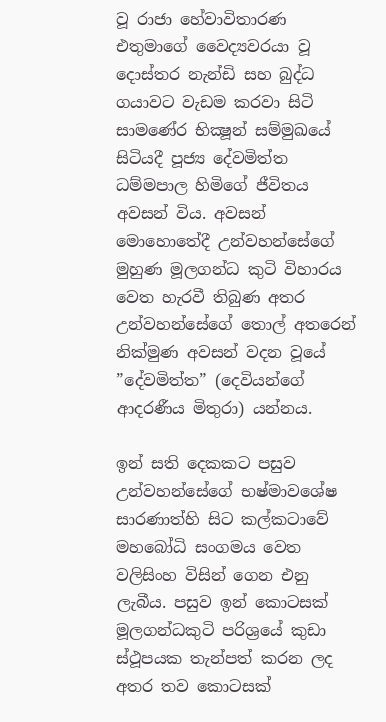වූ රාජා හේවාවිතාරණ එතුමාගේ වෛද්‍යවරයා වූ දොස්තර නැන්ඩි සහ බුද්ධ ගයාවට වැඩම කරවා සිටි සාමණේර භික්‍ෂූන් සම්මුඛයේ සිටියදී පූජ්‍ය දේවමිත්ත ධම්මපාල හිමිගේ ජීවිතය අවසන් විය. අවසන් මොහොතේදී උන්වහන්සේගේ මුහුණ මූලගන්ධ කුටි විහාරය වෙත හැරවී තිබුණ අතර උන්වහන්සේගේ තොල් අතරෙන් නික්මුණ අවසන් වදන වූයේ ”දේවමිත්ත” (දෙවියන්ගේ ආදරණීය මිතුරා) යන්නය.

ඉන් සති දෙකකට පසුව උන්වහන්සේගේ භෂ්මාවශේෂ සාරණාත්හි සිට කල්කටාවේ මහබෝධි සංගමය වෙත වලිසිංහ විසින් ගෙන එනු ලැබීය. පසුව ඉන් කොටසක් මූලගන්ධකුටි පරිශ්‍රයේ කුඩා ස්ථූපයක තැන්පත් කරන ලද අතර තව කොටසක්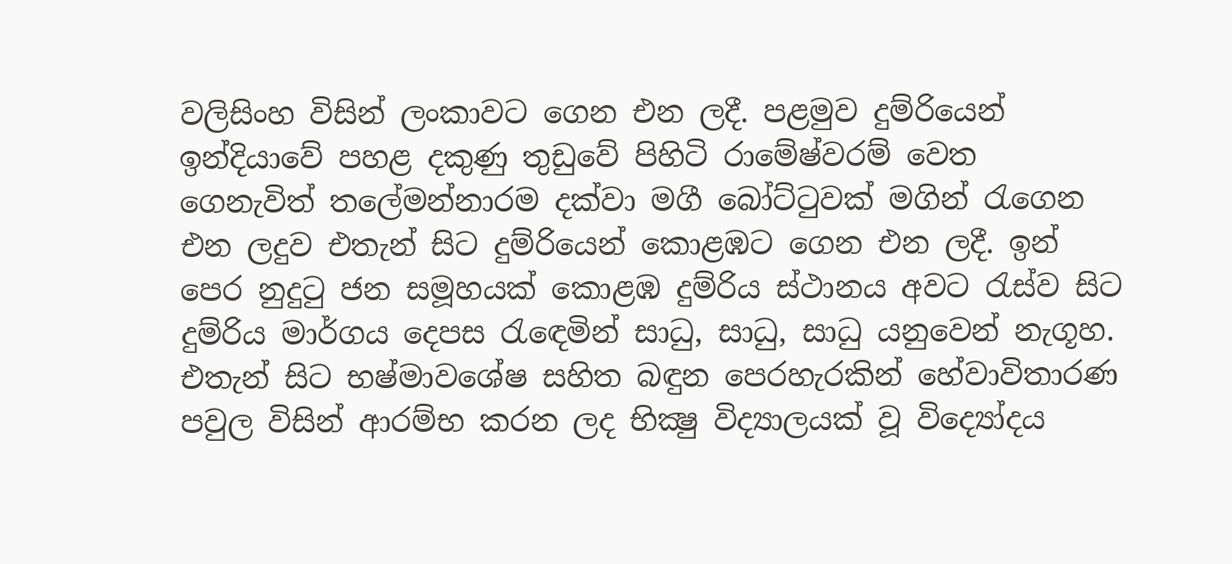වලිසිංහ විසින් ලංකාවට ගෙන එන ලදී. පළමුව දුම්රියෙන් ඉන්දියාවේ පහළ දකුණු තුඩුවේ පිහිටි රාමේෂ්වරම් වෙත ගෙනැවිත් තලේමන්නාරම දක්වා මගී බෝට්ටුවක් මගින් රැගෙන එන ලදුව එතැන් සිට දුම්රියෙන් කොළඹට ගෙන එන ලදී. ඉන් පෙර නුදුටු ජන සමූහයක් කොළඹ දුම්රිය ස්ථානය අවට රැස්ව සිට දුම්රිය මාර්ගය දෙපස රැඳෙමින් සාධු, සාධු, සාධු යනුවෙන් නැගූහ. එතැන් සිට භෂ්මාවශේෂ සහිත බඳුන පෙරහැරකින් හේවාවිතාරණ පවුල විසින් ආරම්භ කරන ලද භික්‍ෂු විද්‍යාලයක් වූ විද්‍යෝදය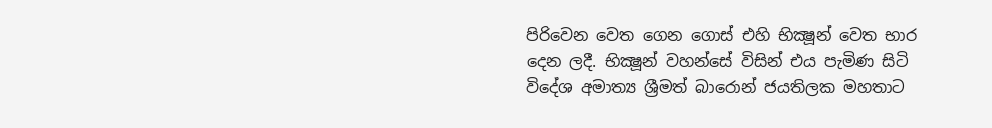පිරිවෙන වෙත ගෙන ගොස් එහි භික්‍ෂූන් වෙත භාර දෙන ලදී. භික්‍ෂූන් වහන්සේ විසින් එය පැමිණ සිටි විදේශ අමාත්‍ය ශ්‍රීමත් බාරොන් ජයතිලක මහතාට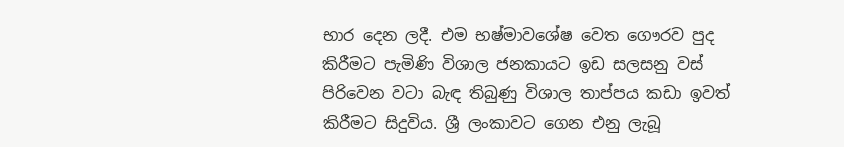භාර දෙන ලදී. එම භෂ්මාවශේෂ වෙත ගෞරව පුද කිරීමට පැමිණි විශාල ජනකායට ඉඩ සලසනු වස් පිරිවෙන වටා බැඳ තිබුණු විශාල තාප්පය කඩා ඉවත් කිරීමට සිදුවිය. ශ්‍රී ලංකාවට ගෙන එනු ලැබූ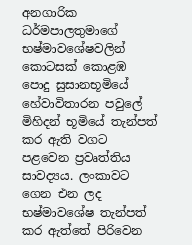අනගාරික ධර්මපාලතුමාගේ භෂ්මාවශේෂවලින් කොටසක් කොළඹ පොදු සුසානභූමියේ හේවාවිතාරන පවුලේ මිහිදන් භූමියේ තැන්පත් කර ඇති වගට පළවෙන ප්‍රවෘත්තිය සාවද්‍යය. ලංකාවට ගෙන එන ලද භෂ්මාවශේෂ තැන්පත් කර ඇත්තේ පිරිවෙන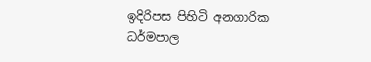ඉදිරිපස පිහිටි අනගාරික ධර්මපාල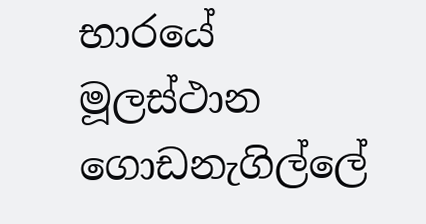භාරයේ මූලස්ථාන ගොඩනැගිල්ලේ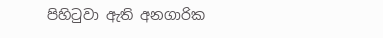පිහිටුවා ඇති අනගාරික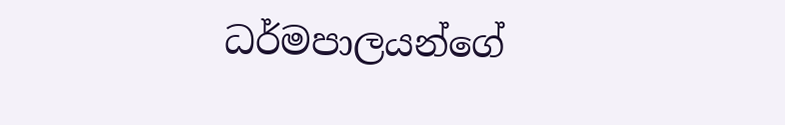ධර්මපාලයන්ගේ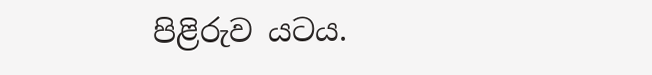පිළිරුව යටය.